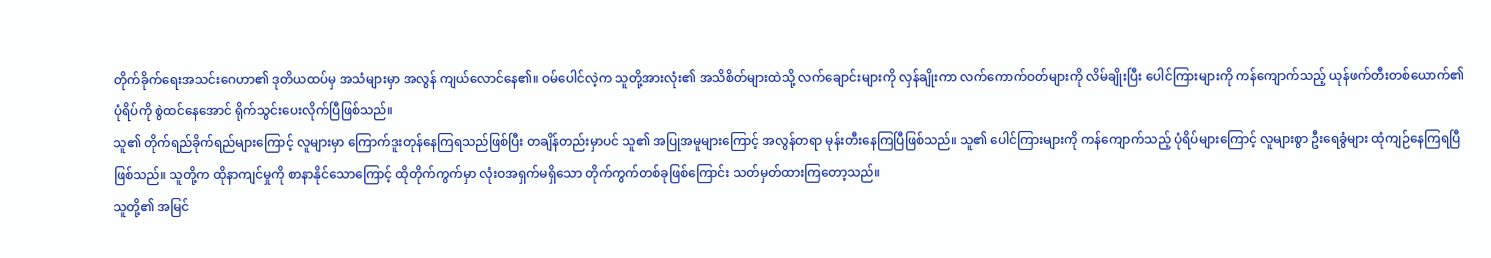တိုက်ခိုက်ရေးအသင်းဂေဟာ၏ ဒုတိယထပ်မှ အသံများမှာ အလွန် ကျယ်လောင်နေ၏။ ဝမ်ပေါင်လဲ့က သူတို့အားလုံး၏ အသိစိတ်များထဲသို့ လက်ချောင်းများကို လှန်ချိုးကာ လက်ကောက်ဝတ်များကို လိမ်ချိုးပြီး ပေါင်ကြားများကို ကန်ကျောက်သည့် ယုန်ဖက်တီးတစ်ယောက်၏ ပုံရိပ်ကို စွဲထင်နေအောင် ရိုက်သွင်းပေးလိုက်ပြီဖြစ်သည်။
သူ၏ တိုက်ရည်ခိုက်ရည်များကြောင့် လူများမှာ ကြောက်ဒူးတုန်နေကြရသည်ဖြစ်ပြီး တချိန်တည်းမှာပင် သူ၏ အပြုအမူများကြောင့် အလွန်တရာ မုန်းတီးနေကြပြီဖြစ်သည်။ သူ၏ ပေါင်ကြားများကို ကန်ကျောက်သည့် ပုံရိပ်များကြောင့် လူများစွာ ဦးရေခွံများ ထုံကျဉ်နေကြရပြီ ဖြစ်သည်။ သူတို့က ထိုနာကျင်မှုကို စာနာနိုင်သောကြောင့် ထိုတိုက်ကွက်မှာ လုံးဝအရှက်မရှိသော တိုက်ကွက်တစ်ခုဖြစ်ကြောင်း သတ်မှတ်ထားကြတော့သည်။
သူတို့၏ အမြင်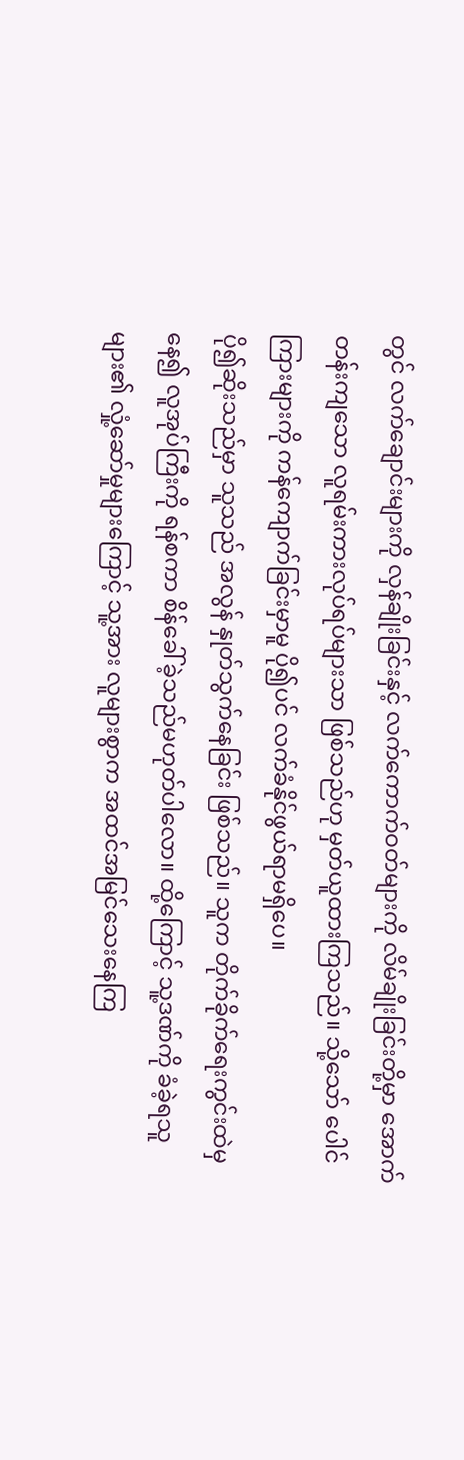တွင် လက်ချောင်းများကို လှန်ချိုးခြင်းနှင့် လက်ကောက်ဝတ်များကို လိမ်ချိုးခြင်းတို့မှာ အောက်တန်းကျသော လူရမ်းကားလုပ်ရပ်များသာ ဖြစ်သည်ဟု မှတ်ယူထားကြသည်။ သို့သော် ပေါင်ကြားများကို ကန်ကျောက်ခြင်းမှာမူ ပို၍ပင် လက်ခံနိုင်ဖွယ်ရာမရှိပေ။
ပို၍ဆိုးသည်မှာ သူသည် အလွန် နှုတ်သွက်နေခြင်း ဖြစ်သည်။ သူက တိုက်ခိုက်ရေးကွင်းထဲမှနေ၍ လူအုပ်ကြီးကို ရန်စကာ စိန်ခေါ်ခဲ့သည်မဟုတ်ပါလော။ ထို့ကြောင့် သူ့ဒဏ်ကို ခံခဲ့ရသူများ၏ လှုံ့ဆော်မှုများကြောင့် သူ့အား လူများစွာက အထင်အမြင်သေးနေကြ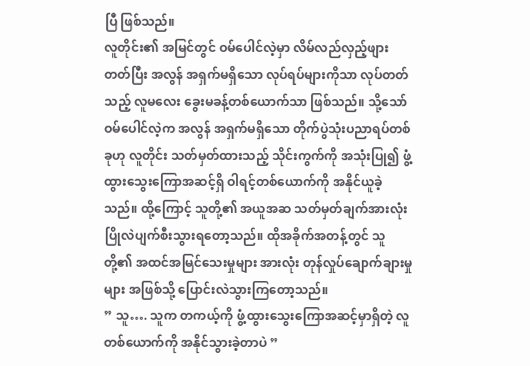ပြီ ဖြစ်သည်။
လူတိုင်း၏ အမြင်တွင် ဝမ်ပေါင်လဲ့မှာ လိမ်လည်လှည့်ဖျားတတ်ပြီး အလွန် အရှက်မရှိသော လုပ်ရပ်များကိုသာ လုပ်တတ်သည့် လူမလေး ခွေးမခန့်တစ်ယောက်သာ ဖြစ်သည်။ သို့သော် ဝမ်ပေါင်လဲ့က အလွန် အရှက်မရှိသော တိုက်ပွဲသုံးပညာရပ်တစ်ခုဟု လူတိုင်း သတ်မှတ်ထားသည့် သိုင်းကွက်ကို အသုံးပြု၍ ဖွံ့ထွားသွေးကြောအဆင့်ရှိ ဝါရင့်တစ်ယောက်ကို အနိုင်ယူခဲ့သည်။ ထို့ကြောင့် သူတို့၏ အယူအဆ သတ်မှတ်ချက်အားလုံး ပြိုလဲပျက်စီးသွားရတော့သည်။ ထိုအခိုက်အတန့်တွင် သူတို့၏ အထင်အမြင်သေးမှုများ အားလုံး တုန်လှုပ်ချောက်ချားမှုများ အဖြစ်သို့ ပြောင်းလဲသွားကြတော့သည်။
” သူ…. သူက တကယ့်ကို ဖွံ့ထွားသွေးကြောအဆင့်မှာရှိတဲ့ လူတစ်ယောက်ကို အနိုင်သွားခဲ့တာပဲ ”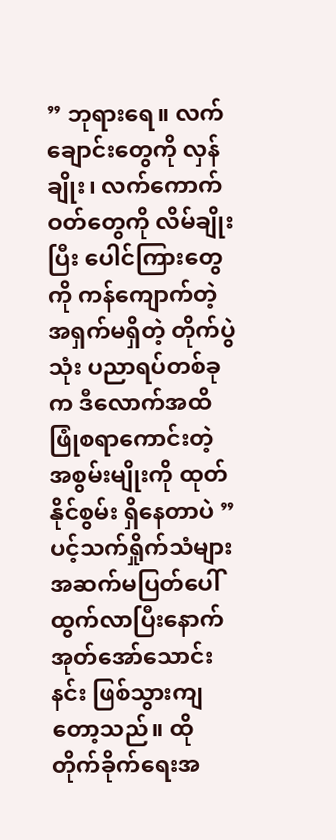” ဘုရားရေ။ လက်ချောင်းတွေကို လှန်ချိုး၊ လက်ကောက်ဝတ်တွေကို လိမ်ချိုးပြီး ပေါင်ကြားတွေကို ကန်ကျောက်တဲ့ အရှက်မရှိတဲ့ တိုက်ပွဲသုံး ပညာရပ်တစ်ခုက ဒီလောက်အထိ ဖြုံစရာကောင်းတဲ့ အစွမ်းမျိုးကို ထုတ်နိုင်စွမ်း ရှိနေတာပဲ ”
ပင့်သက်ရှိုက်သံများ အဆက်မပြတ်ပေါ်ထွက်လာပြီးနောက် အုတ်အော်သောင်းနင်း ဖြစ်သွားကျတော့သည်။ ထိုတိုက်ခိုက်ရေးအ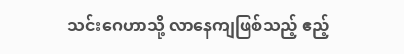သင်းဂေဟာသို့ လာနေကျဖြစ်သည့် ဧည့်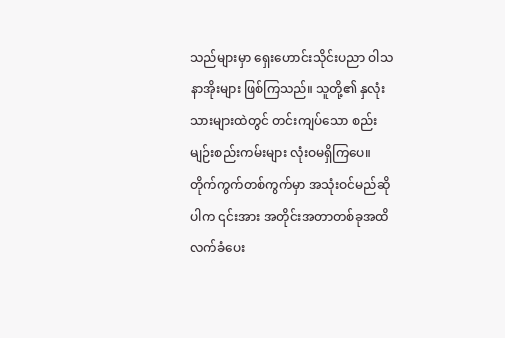သည်များမှာ ရှေးဟောင်းသိုင်းပညာ ဝါသနာအိုးများ ဖြစ်ကြသည်။ သူတို့၏ နှလုံးသားများထဲတွင် တင်းကျပ်သော စည်းမျဉ်းစည်းကမ်းများ လုံးဝမရှိကြပေ။ တိုက်ကွက်တစ်ကွက်မှာ အသုံးဝင်မည်ဆိုပါက ၎င်းအား အတိုင်းအတာတစ်ခုအထိ လက်ခံပေး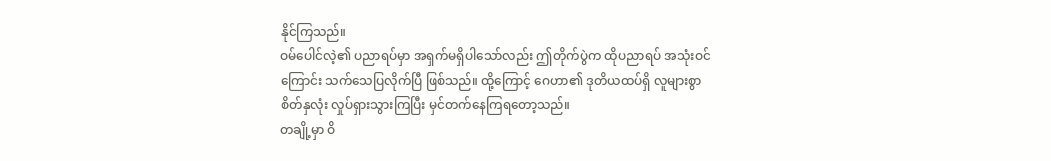နိုင်ကြသည်။
ဝမ်ပေါင်လဲ့၏ ပညာရပ်မှာ အရှက်မရှိပါသော်လည်း ဤတိုက်ပွဲက ထိုပညာရပ် အသုံးဝင်ကြောင်း သက်သေပြလိုက်ပြီ ဖြစ်သည်။ ထို့ကြောင့် ဂေဟာ၏ ဒုတိယထပ်ရှိ လူများစွာ စိတ်နှလုံး လှုပ်ရှားသွားကြပြီး မှင်တက်နေကြရတော့သည်။
တချို့မှာ ဝိ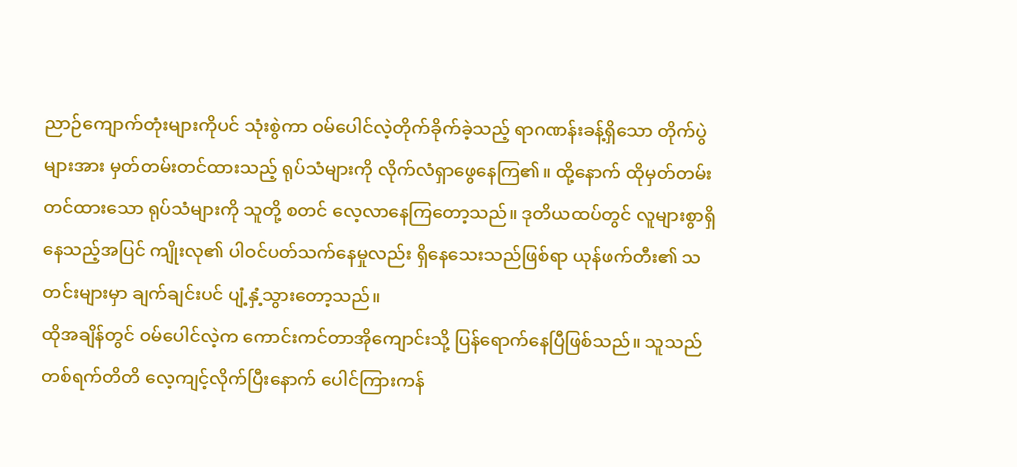ညာဉ်ကျောက်တုံးများကိုပင် သုံးစွဲကာ ဝမ်ပေါင်လဲ့တိုက်ခိုက်ခဲ့သည့် ရာဂဏန်းခန့်ရှိသော တိုက်ပွဲများအား မှတ်တမ်းတင်ထားသည့် ရုပ်သံများကို လိုက်လံရှာဖွေနေကြ၏။ ထို့နောက် ထိုမှတ်တမ်းတင်ထားသော ရုပ်သံများကို သူတို့ စတင် လေ့လာနေကြတော့သည်။ ဒုတိယထပ်တွင် လူများစွာရှိနေသည့်အပြင် ကျိုးလု၏ ပါဝင်ပတ်သက်နေမှုလည်း ရှိနေသေးသည်ဖြစ်ရာ ယုန်ဖက်တီး၏ သတင်းများမှာ ချက်ချင်းပင် ပျံ့နှံ့သွားတော့သည်။
ထိုအချိန်တွင် ဝမ်ပေါင်လဲ့က ကောင်းကင်တာအိုကျောင်းသို့ ပြန်ရောက်နေပြီဖြစ်သည်။ သူသည် တစ်ရက်တိတိ လေ့ကျင့်လိုက်ပြီးနောက် ပေါင်ကြားကန်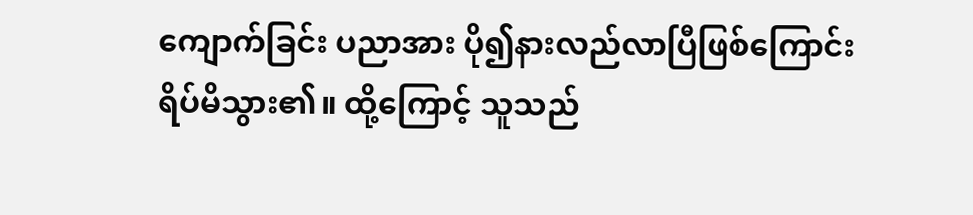ကျောက်ခြင်း ပညာအား ပို၍နားလည်လာပြီဖြစ်ကြောင်း ရိပ်မိသွား၏။ ထို့ကြောင့် သူသည်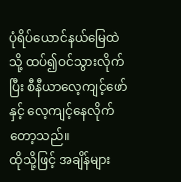ပုံရိပ်ယောင်နယ်မြေထဲသို့ ထပ်၍ဝင်သွားလိုက်ပြီး စီနီယာလေ့ကျင့်ဖော်နှင့် လေ့ကျင့်နေလိုက်တော့သည်။
ထိုသို့ဖြင့် အချိန်များ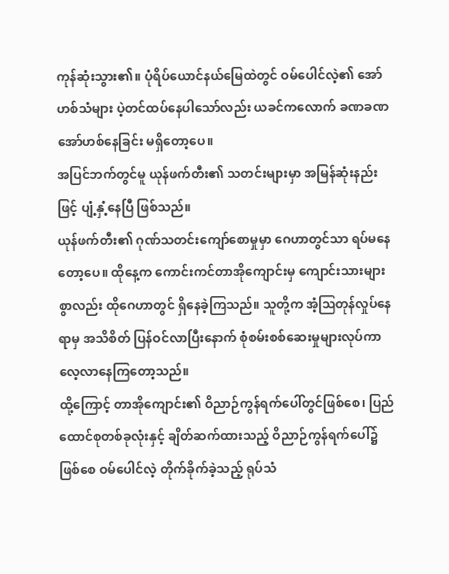ကုန်ဆုံးသွား၏။ ပုံရိပ်ယောင်နယ်မြေထဲတွင် ဝမ်ပေါင်လဲ့၏ အော်ဟစ်သံများ ပဲ့တင်ထပ်နေပါသော်လည်း ယခင်ကလောက် ခဏခဏ အော်ဟစ်နေခြင်း မရှိတော့ပေ။
အပြင်ဘက်တွင်မူ ယုန်ဖက်တီး၏ သတင်းများမှာ အမြန်ဆုံးနည်းဖြင့် ပျံ့နှံ့နေပြီ ဖြစ်သည်။
ယုန်ဖက်တီး၏ ဂုဏ်သတင်းကျော်စောမှုမှာ ဂေဟာတွင်သာ ရပ်မနေတော့ပေ။ ထိုနေ့က ကောင်းကင်တာအိုကျောင်းမှ ကျောင်းသားများစွာလည်း ထိုဂေဟာတွင် ရှိနေခဲ့ကြသည်။ သူတို့က အံ့ဩတုန်လှုပ်နေရာမှ အသိစိတ် ပြန်ဝင်လာပြီးနောက် စုံစမ်းစစ်ဆေးမှုများလုပ်ကာ လေ့လာနေကြတော့သည်။
ထို့ကြောင့် တာအိုကျောင်း၏ ဝိညာဉ်ကွန်ရက်ပေါ်တွင်ဖြစ်စေ၊ ပြည်ထောင်စုတစ်ခုလုံးနှင့် ချိတ်ဆက်ထားသည့် ဝိညာဉ်ကွန်ရက်ပေါ်၌ဖြစ်စေ ဝမ်ပေါင်လဲ့ တိုက်ခိုက်ခဲ့သည့် ရုပ်သံ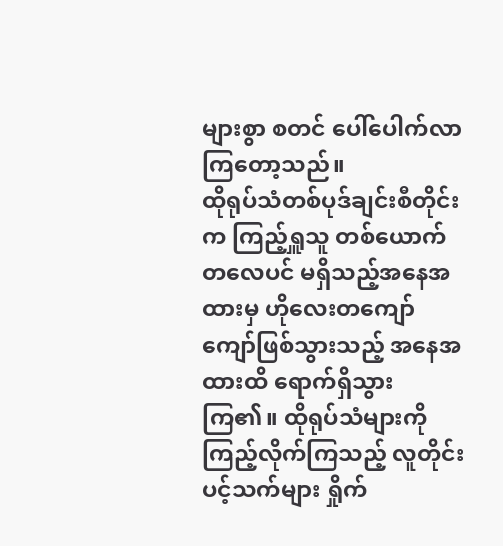များစွာ စတင် ပေါ်ပေါက်လာကြတော့သည်။
ထိုရုပ်သံတစ်ပုဒ်ချင်းစီတိုင်းက ကြည့်ရှူသူ တစ်ယောက်တလေပင် မရှိသည့်အနေအထားမှ ဟိုလေးတကျော်ကျော်ဖြစ်သွားသည့် အနေအထားထိ ရောက်ရှိသွားကြ၏။ ထိုရုပ်သံများကို ကြည့်လိုက်ကြသည့် လူတိုင်း ပင့်သက်များ ရှိုက်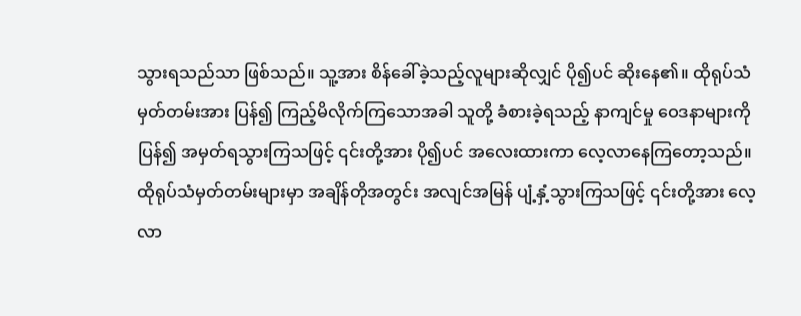သွားရသည်သာ ဖြစ်သည်။ သူ့အား စိန်ခေါ်ခဲ့သည့်လူများဆိုလျှင် ပို၍ပင် ဆိုးနေ၏။ ထိုရုပ်သံမှတ်တမ်းအား ပြန်၍ ကြည့်မိလိုက်ကြသောအခါ သူတို့ ခံစားခဲ့ရသည့် နာကျင်မှု ဝေဒနာများကို ပြန်၍ အမှတ်ရသွားကြသဖြင့် ၎င်းတို့အား ပို၍ပင် အလေးထားကာ လေ့လာနေကြတော့သည်။
ထိုရုပ်သံမှတ်တမ်းများမှာ အချိန်တိုအတွင်း အလျင်အမြန် ပျံ့နှံ့သွားကြသဖြင့် ၎င်းတို့အား လေ့လာ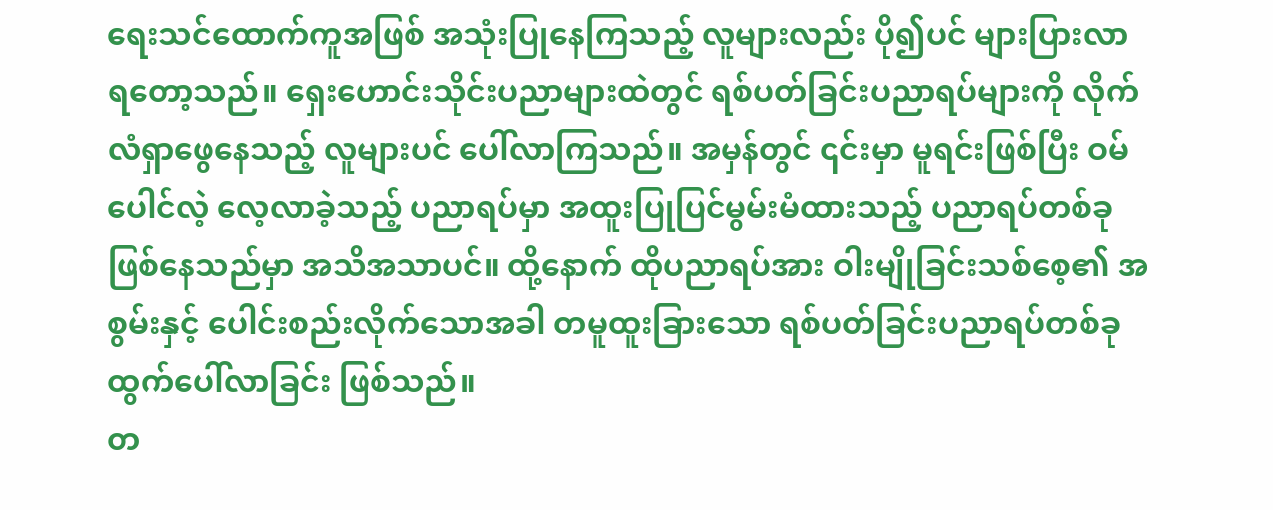ရေးသင်ထောက်ကူအဖြစ် အသုံးပြုနေကြသည့် လူများလည်း ပို၍ပင် များပြားလာရတော့သည်။ ရှေးဟောင်းသိုင်းပညာများထဲတွင် ရစ်ပတ်ခြင်းပညာရပ်များကို လိုက်လံရှာဖွေနေသည့် လူများပင် ပေါ်လာကြသည်။ အမှန်တွင် ၎င်းမှာ မူရင်းဖြစ်ပြီး ဝမ်ပေါင်လဲ့ လေ့လာခဲ့သည့် ပညာရပ်မှာ အထူးပြုပြင်မွမ်းမံထားသည့် ပညာရပ်တစ်ခု ဖြစ်နေသည်မှာ အသိအသာပင်။ ထို့နောက် ထိုပညာရပ်အား ဝါးမျိုခြင်းသစ်စေ့၏ အစွမ်းနှင့် ပေါင်းစည်းလိုက်သောအခါ တမူထူးခြားသော ရစ်ပတ်ခြင်းပညာရပ်တစ်ခု ထွက်ပေါ်လာခြင်း ဖြစ်သည်။
တ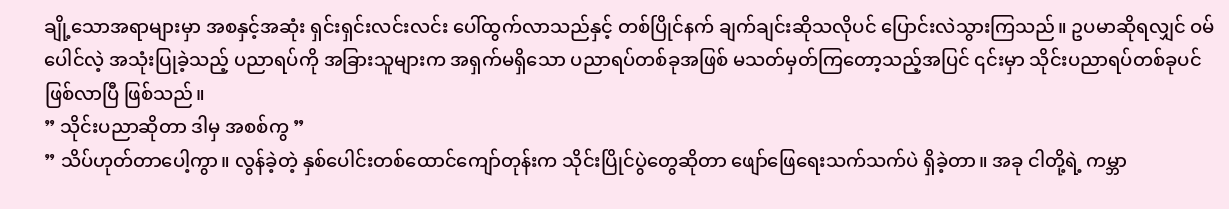ချို့သောအရာများမှာ အစနှင့်အဆုံး ရှင်းရှင်းလင်းလင်း ပေါ်ထွက်လာသည်နှင့် တစ်ပြိုင်နက် ချက်ချင်းဆိုသလိုပင် ပြောင်းလဲသွားကြသည်။ ဥပမာဆိုရလျှင် ဝမ်ပေါင်လဲ့ အသုံးပြုခဲ့သည့် ပညာရပ်ကို အခြားသူများက အရှက်မရှိသော ပညာရပ်တစ်ခုအဖြစ် မသတ်မှတ်ကြတော့သည့်အပြင် ၎င်းမှာ သိုင်းပညာရပ်တစ်ခုပင် ဖြစ်လာပြီ ဖြစ်သည်။
” သိုင်းပညာဆိုတာ ဒါမှ အစစ်ကွ ”
” သိပ်ဟုတ်တာပေါ့ကွာ။ လွန်ခဲ့တဲ့ နှစ်ပေါင်းတစ်ထောင်ကျော်တုန်းက သိုင်းပြိုင်ပွဲတွေဆိုတာ ဖျော်ဖြေရေးသက်သက်ပဲ ရှိခဲ့တာ။ အခု ငါတို့ရဲ့ ကမ္ဘာ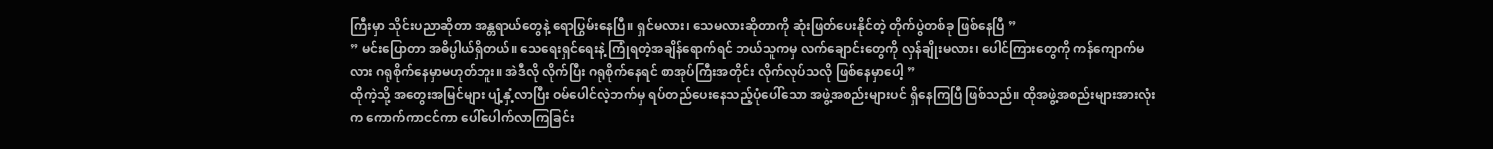ကြီးမှာ သိုင်းပညာဆိုတာ အန္တရာယ်တွေနဲ့ ရောပြွမ်းနေပြီ။ ရှင်မလား၊ သေမလားဆိုတာကို ဆုံးဖြတ်ပေးနိုင်တဲ့ တိုက်ပွဲတစ်ခု ဖြစ်နေပြီ ”
” မင်းပြောတာ အဓိပ္ပါယ်ရှိတယ်။ သေရေးရှင်ရေးနဲ့ ကြုံရတဲ့အချိန်ရောက်ရင် ဘယ်သူကမှ လက်ချောင်းတွေကို လှန်ချိုးမလား၊ ပေါင်ကြားတွေကို ကန်ကျောက်မလား ဂရုစိုက်နေမှာမဟုတ်ဘူး။ အဲဒီလို လိုက်ပြီး ဂရုစိုက်နေရင် စာအုပ်ကြီးအတိုင်း လိုက်လုပ်သလို ဖြစ်နေမှာပေါ့ ”
ထိုကဲ့သို့ အတွေးအမြင်များ ပျံ့နှံ့လာပြီး ဝမ်ပေါင်လဲ့ဘက်မှ ရပ်တည်ပေးနေသည့်ပုံပေါ်သော အဖွဲ့အစည်းများပင် ရှိနေကြပြီ ဖြစ်သည်။ ထိုအဖွဲ့အစည်းများအားလုံးက ကောက်ကာငင်ကာ ပေါ်ပေါက်လာကြခြင်း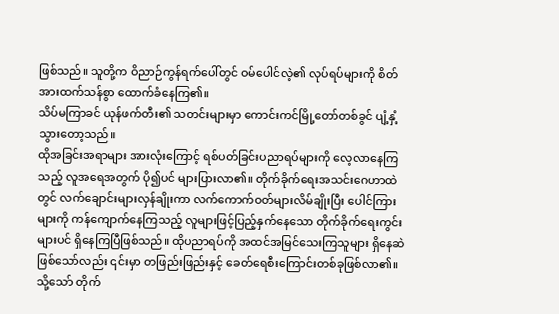ဖြစ်သည်။ သူတို့က ဝိညာဉ်ကွန်ရက်ပေါ်တွင် ဝမ်ပေါင်လဲ့၏ လုပ်ရပ်များကို စိတ်အားထက်သန်စွာ ထောက်ခံနေကြ၏။
သိပ်မကြာခင် ယုန်ဖက်တီး၏ သတင်းများမှာ ကောင်းကင်မြို့တော်တစ်ခွင် ပျံ့နှံ့သွားတော့သည်။
ထိုအခြင်းအရာများ အားလုံးကြောင့် ရစ်ပတ်ခြင်းပညာရပ်များကို လေ့လာနေကြသည့် လူအရေအတွက် ပို၍ပင် များပြားလာ၏။ တိုက်ခိုက်ရေးအသင်းဂေဟာထဲတွင် လက်ချောင်းများလှန်ချိုးကာ လက်ကောက်ဝတ်များလိမ်ချိုးပြီး ပေါင်ကြားများကို ကန်ကျောက်နေကြသည့် လူများဖြင့်ပြည့်နှက်နေသော တိုက်ခိုက်ရေးကွင်းများပင် ရှိနေကြပြီဖြစ်သည်။ ထိုပညာရပ်ကို အထင်အမြင်သေးကြသူများ ရှိနေဆဲဖြစ်သော်လည်း ၎င်းမှာ တဖြည်းဖြည်းနှင့် ခေတ်ရေစီးကြောင်းတစ်ခုဖြစ်လာ၏။ သို့သော် တိုက်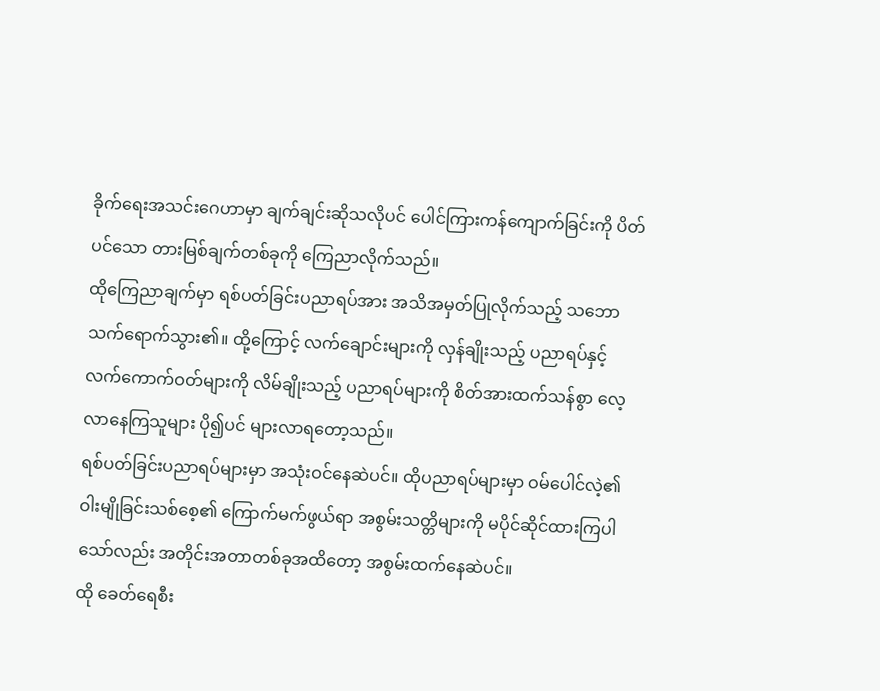ခိုက်ရေးအသင်းဂေဟာမှာ ချက်ချင်းဆိုသလိုပင် ပေါင်ကြားကန်ကျောက်ခြင်းကို ပိတ်ပင်သော တားမြစ်ချက်တစ်ခုကို ကြေညာလိုက်သည်။
ထိုကြေညာချက်မှာ ရစ်ပတ်ခြင်းပညာရပ်အား အသိအမှတ်ပြုလိုက်သည့် သဘော သက်ရောက်သွား၏။ ထို့ကြောင့် လက်ချောင်းများကို လှန်ချိုးသည့် ပညာရပ်နှင့် လက်ကောက်ဝတ်များကို လိမ်ချိုးသည့် ပညာရပ်များကို စိတ်အားထက်သန်စွာ လေ့လာနေကြသူများ ပို၍ပင် များလာရတော့သည်။
ရစ်ပတ်ခြင်းပညာရပ်များမှာ အသုံးဝင်နေဆဲပင်။ ထိုပညာရပ်များမှာ ဝမ်ပေါင်လဲ့၏ ဝါးမျိုခြင်းသစ်စေ့၏ ကြောက်မက်ဖွယ်ရာ အစွမ်းသတ္တိများကို မပိုင်ဆိုင်ထားကြပါသော်လည်း အတိုင်းအတာတစ်ခုအထိတော့ အစွမ်းထက်နေဆဲပင်။
ထို ခေတ်ရေစီး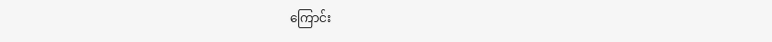ကြောင်း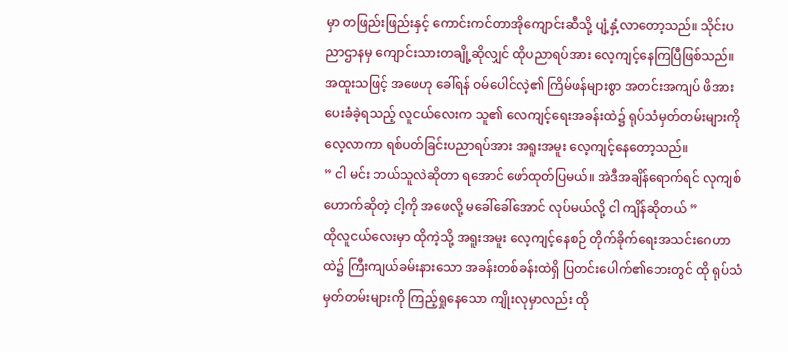မှာ တဖြည်းဖြည်းနှင့် ကောင်းကင်တာအိုကျောင်းဆီသို့ ပျံ့နှံ့လာတော့သည်။ သိုင်းပညာဌာနမှ ကျောင်းသားတချို့ဆိုလျှင် ထိုပညာရပ်အား လေ့ကျင့်နေကြပြီဖြစ်သည်။ အထူးသဖြင့် အဖေဟု ခေါ်ရန် ဝမ်ပေါင်လဲ့၏ ကြိမ်ဖန်များစွာ အတင်းအကျပ် ဖိအားပေးခံခဲ့ရသည့် လူငယ်လေးက သူ၏ လေကျင့်ရေးအခန်းထဲ၌ ရုပ်သံမှတ်တမ်းများကိုလေ့လာကာ ရစ်ပတ်ခြင်းပညာရပ်အား အရူးအမူး လေ့ကျင့်နေတော့သည်။
” ငါ မင်း ဘယ်သူလဲဆိုတာ ရအောင် ဖော်ထုတ်ပြမယ်။ အဲဒီအချိန်ရောက်ရင် လုကျစ်ဟောက်ဆိုတဲ့ ငါ့ကို အဖေလို့ မခေါ်ခေါ်အောင် လုပ်မယ်လို့ ငါ ကျိန်ဆိုတယ် ”
ထိုလူငယ်လေးမှာ ထိုကဲ့သို့ အရူးအမူး လေ့ကျင့်နေစဉ် တိုက်ခိုက်ရေးအသင်းဂေဟာထဲ၌ ကြီးကျယ်ခမ်းနားသော အခန်းတစ်ခန်းထဲရှိ ပြတင်းပေါက်၏ဘေးတွင် ထို ရုပ်သံမှတ်တမ်းများကို ကြည့်ရှုနေသော ကျိုးလုမှာလည်း ထို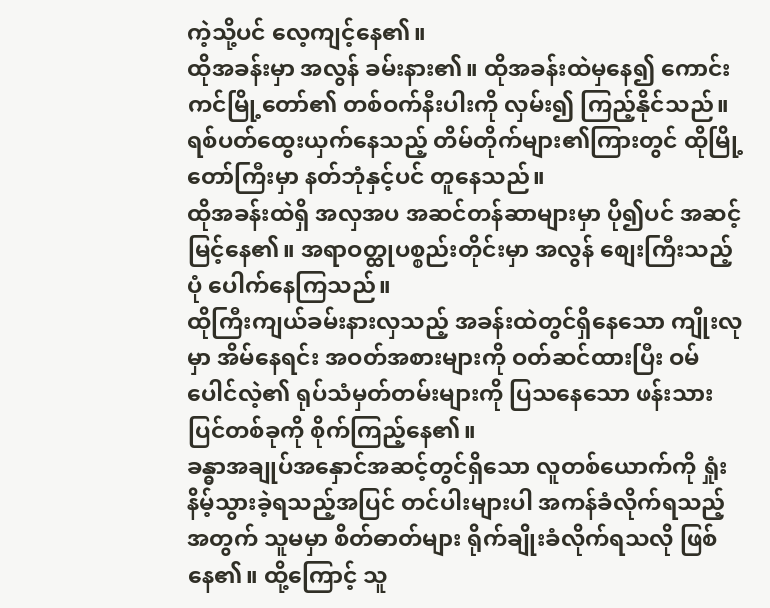ကဲ့သို့ပင် လေ့ကျင့်နေ၏။
ထိုအခန်းမှာ အလွန် ခမ်းနား၏။ ထိုအခန်းထဲမှနေ၍ ကောင်းကင်မြို့တော်၏ တစ်ဝက်နီးပါးကို လှမ်း၍ ကြည့်နိုင်သည်။ ရစ်ပတ်ထွေးယှက်နေသည့် တိမ်တိုက်များ၏ကြားတွင် ထိုမြို့တော်ကြီးမှာ နတ်ဘုံနှင့်ပင် တူနေသည်။
ထိုအခန်းထဲရှိ အလှအပ အဆင်တန်ဆာများမှာ ပို၍ပင် အဆင့်မြင့်နေ၏။ အရာဝတ္ထုပစ္စည်းတိုင်းမှာ အလွန် စျေးကြီးသည့်ပုံ ပေါက်နေကြသည်။
ထိုကြီးကျယ်ခမ်းနားလှသည့် အခန်းထဲတွင်ရှိနေသော ကျိုးလုမှာ အိမ်နေရင်း အဝတ်အစားများကို ဝတ်ဆင်ထားပြီး ဝမ်ပေါင်လဲ့၏ ရုပ်သံမှတ်တမ်းများကို ပြသနေသော ဖန်းသားပြင်တစ်ခုကို စိုက်ကြည့်နေ၏။
ခန္ဓာအချုပ်အနှောင်အဆင့်တွင်ရှိသော လူတစ်ယောက်ကို ရှုံးနိမ့်သွားခဲ့ရသည့်အပြင် တင်ပါးများပါ အကန်ခံလိုက်ရသည့်အတွက် သူမမှာ စိတ်ဓာတ်များ ရိုက်ချိုးခံလိုက်ရသလို ဖြစ်နေ၏။ ထို့ကြောင့် သူ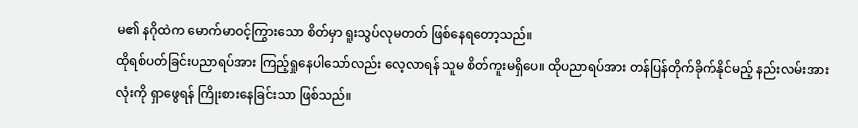မ၏ နဂိုထဲက မောက်မာဝင့်ကြွားသော စိတ်မှာ ရူးသွပ်လုမတတ် ဖြစ်နေရတော့သည်။
ထိုရစ်ပတ်ခြင်းပညာရပ်အား ကြည့်ရှုနေပါသော်လည်း လေ့လာရန် သူမ စိတ်ကူးမရှိပေ။ ထိုပညာရပ်အား တန်ပြန်တိုက်ခိုက်နိုင်မည့် နည်းလမ်းအားလုံးကို ရှာဖွေရန် ကြိုးစားနေခြင်းသာ ဖြစ်သည်။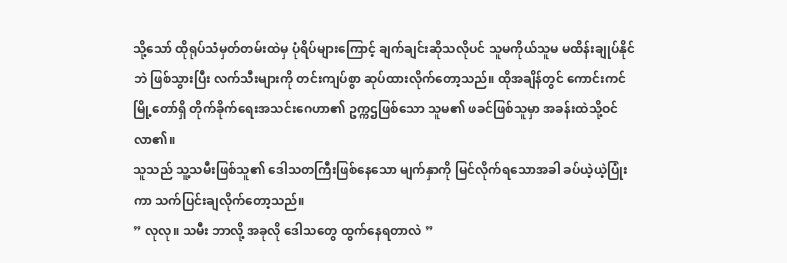သို့သော် ထိုရုပ်သံမှတ်တမ်းထဲမှ ပုံရိပ်များကြောင့် ချက်ချင်းဆိုသလိုပင် သူမကိုယ်သူမ မထိန်းချုပ်နိုင်ဘဲ ဖြစ်သွားပြီး လက်သီးများကို တင်းကျပ်စွာ ဆုပ်ထားလိုက်တော့သည်။ ထိုအချိန်တွင် ကောင်းကင်မြို့တော်ရှိ တိုက်ခိုက်ရေးအသင်းဂေဟာ၏ ဥက္ကဌဖြစ်သော သူမ၏ ဖခင်ဖြစ်သူမှာ အခန်းထဲသို့ဝင်လာ၏။
သူသည် သူ့သမီးဖြစ်သူ၏ ဒေါသတကြီးဖြစ်နေသော မျက်နှာကို မြင်လိုက်ရသောအခါ ခပ်ယဲ့ယဲ့ပြုံးကာ သက်ပြင်းချလိုက်တော့သည်။
” လုလု။ သမီး ဘာလို့ အခုလို ဒေါသတွေ ထွက်နေရတာလဲ ”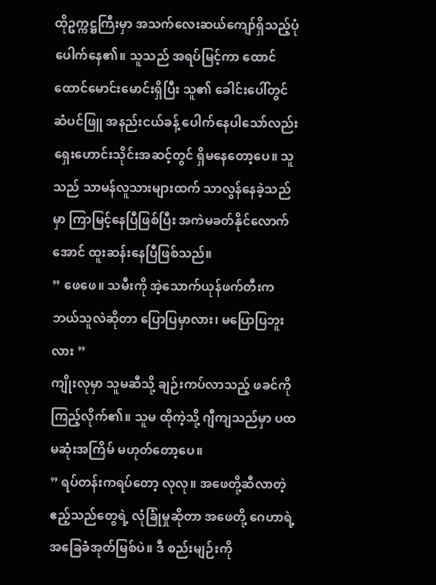ထိုဥက္ကဋ္ဌကြီးမှာ အသက်လေးဆယ်ကျော်ရှိသည့်ပုံ ပေါက်နေ၏။ သူသည် အရပ်မြင့်ကာ ထောင်ထောင်မောင်းမောင်းရှိပြီး သူ၏ ခေါင်းပေါ်တွင် ဆံပင်ဖြူ အနည်းငယ်ခန့် ပေါက်နေပါသော်လည်း ရှေးဟောင်းသိုင်းအဆင့်တွင် ရှိမနေတော့ပေ။ သူသည် သာမန်လူသားများထက် သာလွန်နေခဲ့သည်မှာ ကြာမြင့်နေပြီဖြစ်ပြီး အကဲမခတ်နိုင်လောက်အောင် ထူးဆန်းနေပြီဖြစ်သည်။
” ဖေဖေ။ သမီးကို အဲ့သောက်ယုန်ဖက်တီးက ဘယ်သူလဲဆိုတာ ပြောပြမှာလား၊ မပြောပြဘူးလား ”
ကျိုးလုမှာ သူမဆီသို့ ချဉ်းကပ်လာသည့် ဖခင်ကို ကြည့်လိုက်၏။ သူမ ထိုကဲ့သို့ ဂျီကျသည်မှာ ပထမဆုံးအကြိမ် မဟုတ်တော့ပေ။
” ရပ်တန်းကရပ်တော့ လုလု။ အဖေတို့ဆီလာတဲ့ ဧည့်သည်တွေရဲ့ လုံခြုံမှုဆိုတာ အဖေတို့ ဂေဟာရဲ့ အခြေခံအုတ်မြစ်ပဲ။ ဒီ စည်းမျဉ်းကို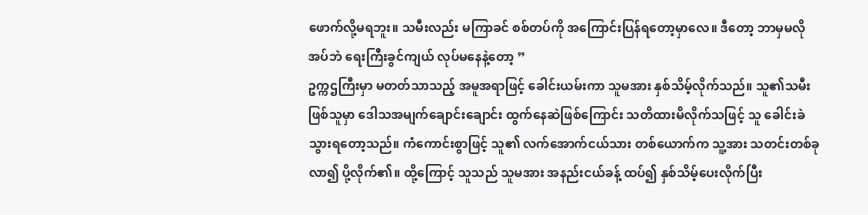ဖောက်လို့မရဘူး။ သမီးလည်း မကြာခင် စစ်တပ်ကို အကြောင်းပြန်ရတော့မှာလေ။ ဒီတော့ ဘာမှမလိုအပ်ဘဲ ရေးကြီးခွင်ကျယ် လုပ်မနေနဲ့တော့ ”
ဥက္ကဌကြီးမှာ မတတ်သာသည့် အမူအရာဖြင့် ခေါင်းယမ်းကာ သူမအား နှစ်သိမ့်လိုက်သည်။ သူ၏သမီးဖြစ်သူမှာ ဒေါသအမျက်ချောင်းချောင်း ထွက်နေဆဲဖြစ်ကြောင်း သတိထားမိလိုက်သဖြင့် သူ ခေါင်းခဲသွားရတော့သည်။ ကံကောင်းစွာဖြင့် သူ၏ လက်အောက်ငယ်သား တစ်ယောက်က သူ့အား သတင်းတစ်ခု လာ၍ ပို့လိုက်၏။ ထို့ကြောင့် သူသည် သူမအား အနည်းငယ်ခန့် ထပ်၍ နှစ်သိမ့်ပေးလိုက်ပြီး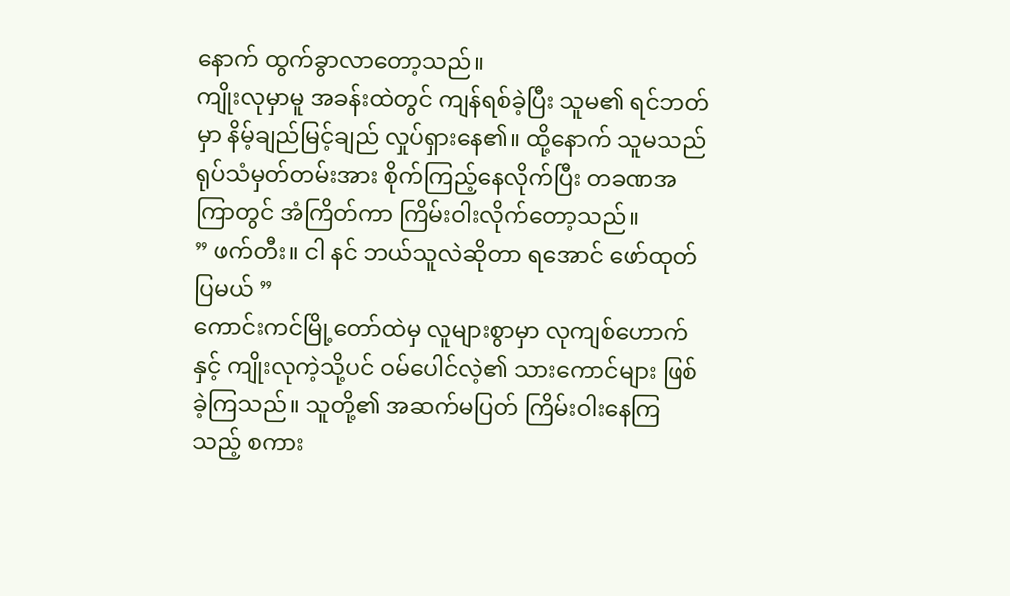နောက် ထွက်ခွာလာတော့သည်။
ကျိုးလုမှာမူ အခန်းထဲတွင် ကျန်ရစ်ခဲ့ပြီး သူမ၏ ရင်ဘတ်မှာ နိမ့်ချည်မြင့်ချည် လှုပ်ရှားနေ၏။ ထို့နောက် သူမသည် ရုပ်သံမှတ်တမ်းအား စိုက်ကြည့်နေလိုက်ပြီး တခဏအကြာတွင် အံကြိတ်ကာ ကြိမ်းဝါးလိုက်တော့သည်။
” ဖက်တီး။ ငါ နင် ဘယ်သူလဲဆိုတာ ရအောင် ဖော်ထုတ်ပြမယ် ”
ကောင်းကင်မြို့တော်ထဲမှ လူများစွာမှာ လုကျစ်ဟောက်နှင့် ကျိုးလုကဲ့သို့ပင် ဝမ်ပေါင်လဲ့၏ သားကောင်များ ဖြစ်ခဲ့ကြသည်။ သူတို့၏ အဆက်မပြတ် ကြိမ်းဝါးနေကြသည့် စကား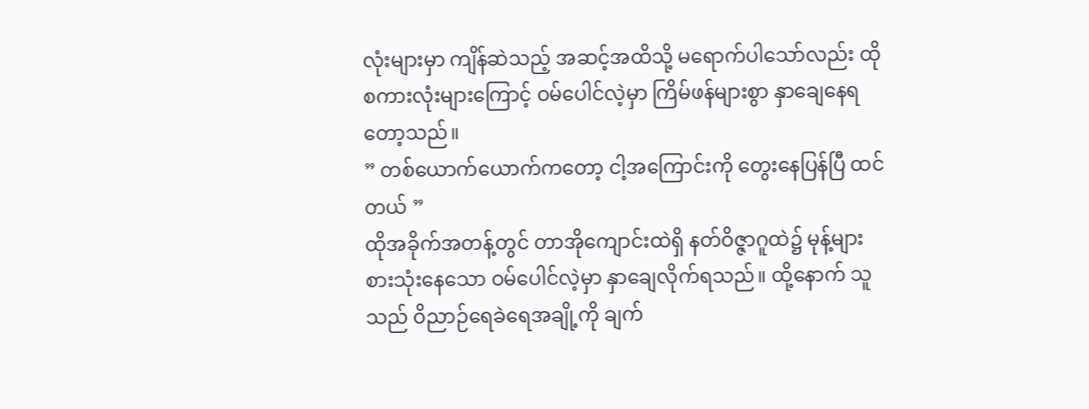လုံးများမှာ ကျိန်ဆဲသည့် အဆင့်အထိသို့ မရောက်ပါသော်လည်း ထိုစကားလုံးများကြောင့် ဝမ်ပေါင်လဲ့မှာ ကြိမ်ဖန်များစွာ နှာချေနေရတော့သည်။
” တစ်ယောက်ယောက်ကတော့ ငါ့အကြောင်းကို တွေးနေပြန်ပြီ ထင်တယ် ”
ထိုအခိုက်အတန့်တွင် တာအိုကျောင်းထဲရှိ နတ်ဝိဇ္ဇာဂူထဲ၌ မုန့်များစားသုံးနေသော ဝမ်ပေါင်လဲ့မှာ နှာချေလိုက်ရသည်။ ထို့နောက် သူသည် ဝိညာဉ်ရေခဲရေအချို့ကို ချက်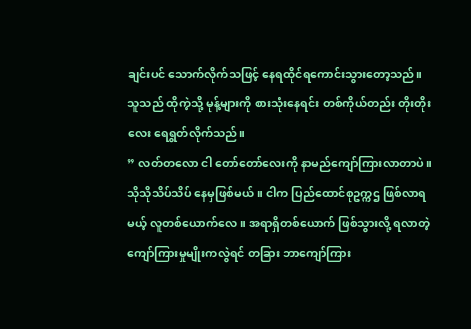ချင်းပင် သောက်လိုက်သဖြင့် နေရထိုင်ရကောင်းသွားတော့သည်။
သူသည် ထိုကဲ့သို့ မုန့်များကို စားသုံးနေရင်း တစ်ကိုယ်တည်း တိုးတိုးလေး ရေရွတ်လိုက်သည်။
” လတ်တလော ငါ တော်တော်လေးကို နာမည်ကျော်ကြားလာတာပဲ။ သိုသိုသိပ်သိပ် နေမှဖြစ်မယ်။ ငါက ပြည်ထောင်စုဥက္ကဌ ဖြစ်လာရမယ့် လူတစ်ယောက်လေ။ အရာရှိတစ်ယောက် ဖြစ်သွားလို့ ရလာတဲ့ ကျော်ကြားမှုမျိုးကလွဲရင် တခြား ဘာကျော်ကြား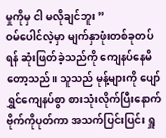မှုကိုမှ ငါ မလိုချင်ဘူး ”
ဝမ်ပေါင်လဲ့မှာ မျက်နှာဖုံးတစ်ခုတပ်ရန် ဆုံးဖြတ်ခဲ့သည်ကို ကျေနပ်နေမိတော့သည်။ သူသည် မုန့်များကို ပျော်ရွှင်ကျေနပ်စွာ စားသုံးလိုက်ပြီးနောက် ဗိုက်ကိုပုတ်ကာ အသက်ပြင်းပြင်း ရှူ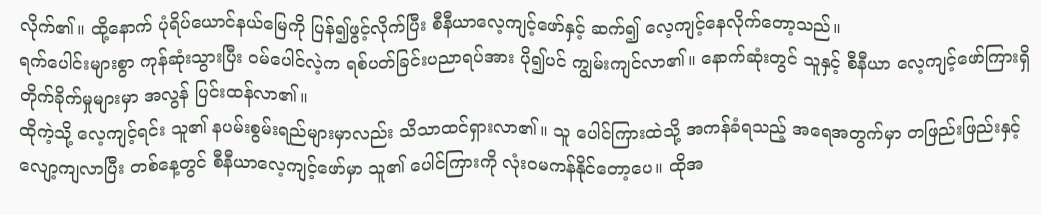လိုက်၏။ ထို့နောက် ပုံရိပ်ယောင်နယ်မြေကို ပြန်၍ဖွင့်လိုက်ပြီး စီနီယာလေ့ကျင့်ဖော်နှင့် ဆက်၍ လေ့ကျင့်နေလိုက်တော့သည်။
ရက်ပေါင်းများစွာ ကုန်ဆုံးသွားပြီး ဝမ်ပေါင်လဲ့က ရစ်ပတ်ခြင်းပညာရပ်အား ပို၍ပင် ကျွမ်းကျင်လာ၏။ နောက်ဆုံးတွင် သူနှင့် စီနီယာ လေ့ကျင့်ဖော်ကြားရှိ တိုက်ခိုက်မှုများမှာ အလွန် ပြင်းထန်လာ၏။
ထိုကဲ့သို့ လေ့ကျင့်ရင်း သူ၏ နပမ်းစွမ်းရည်များမှာလည်း သိသာထင်ရှားလာ၏။ သူ ပေါင်ကြားထဲသို့ အကန်ခံရသည့် အရေအတွက်မှာ တဖြည်းဖြည်းနှင့် လျော့ကျလာပြီး တစ်နေ့တွင် စီနီယာလေ့ကျင့်ဖော်မှာ သူ၏ ပေါင်ကြားကို လုံးဝမကန်နိုင်တော့ပေ။ ထိုအ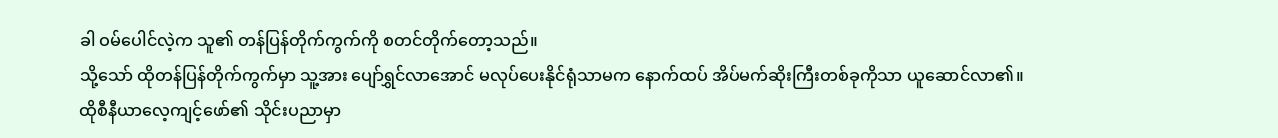ခါ ဝမ်ပေါင်လဲ့က သူ၏ တန်ပြန်တိုက်ကွက်ကို စတင်တိုက်တော့သည်။
သို့သော် ထိုတန်ပြန်တိုက်ကွက်မှာ သူ့အား ပျော်ရွှင်လာအောင် မလုပ်ပေးနိုင်ရုံသာမက နောက်ထပ် အိပ်မက်ဆိုးကြီးတစ်ခုကိုသာ ယူဆောင်လာ၏။
ထိုစီနီယာလေ့ကျင့်ဖော်၏ သိုင်းပညာမှာ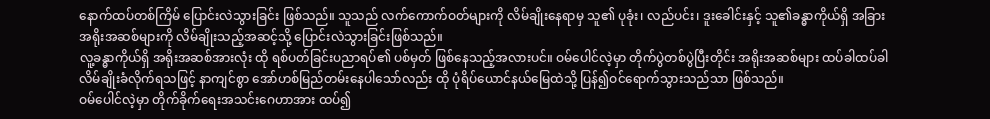နောက်ထပ်တစ်ကြိမ် ပြောင်းလဲသွားခြင်း ဖြစ်သည်။ သူသည် လက်ကောက်ဝတ်များကို လိမ်ချိုးနေရာမှ သူ၏ ပုခုံး၊ လည်ပင်း၊ ဒူးခေါင်းနှင့် သူ၏ခန္ဓာကိုယ်ရှိ အခြား အရိုးအဆစ်များကို လိမ်ချိုးသည့်အဆင့်သို့ ပြောင်းလဲသွားခြင်းဖြစ်သည်။
လူ့ခန္ဓာကိုယ်ရှိ အရိုးအဆစ်အားလုံး ထို ရစ်ပတ်ခြင်းပညာရပ်၏ ပစ်မှတ် ဖြစ်နေသည့်အလားပင်။ ဝမ်ပေါင်လဲ့မှာ တိုက်ပွဲတစ်ပွဲပြီးတိုင်း အရိုးအဆစ်များ ထပ်ခါထပ်ခါ လိမ်ချိုးခံလိုက်ရသဖြင့် နာကျင်စွာ အော်ဟစ်မြည်တမ်းနေပါသော်လည်း ထို ပုံရိပ်ယောင်နယ်မြေထဲသို့ ပြန်၍ဝင်ရောက်သွားသည်သာ ဖြစ်သည်။
ဝမ်ပေါင်လဲ့မှာ တိုက်ခိုက်ရေးအသင်းဂေဟာအား ထပ်၍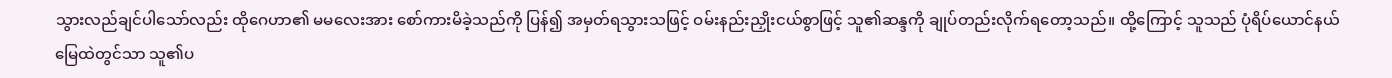သွားလည်ချင်ပါသော်လည်း ထိုဂေဟာ၏ မမလေးအား စော်ကားမိခဲ့သည်ကို ပြန်၍ အမှတ်ရသွားသဖြင့် ဝမ်းနည်းညှိုးငယ်စွာဖြင့် သူ၏ဆန္ဒကို ချုပ်တည်းလိုက်ရတော့သည်။ ထို့ကြောင့် သူသည် ပုံရိပ်ယောင်နယ်မြေထဲတွင်သာ သူ၏ပ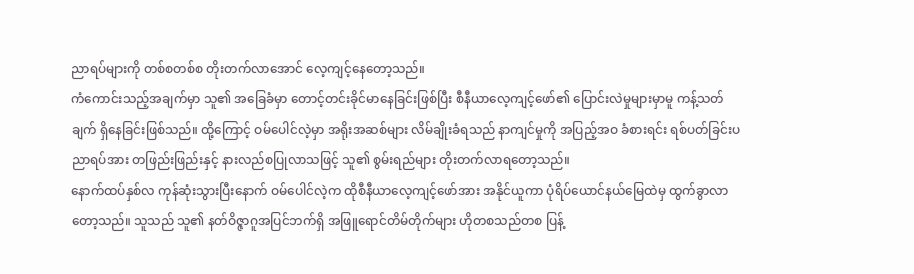ညာရပ်များကို တစ်စတစ်စ တိုးတက်လာအောင် လေ့ကျင့်နေတော့သည်။
ကံကောင်းသည့်အချက်မှာ သူ၏ အခြေခံမှာ တောင့်တင်းခိုင်မာနေခြင်းဖြစ်ပြီး စီနီယာလေ့ကျင့်ဖော်၏ ပြောင်းလဲမှုများမှာမူ ကန့်သတ်ချက် ရှိနေခြင်းဖြစ်သည်။ ထို့ကြောင့် ဝမ်ပေါင်လဲ့မှာ အရိုးအဆစ်များ လိမ်ချိုးခံရသည် နာကျင်မှုကို အပြည့်အဝ ခံစားရင်း ရစ်ပတ်ခြင်းပညာရပ်အား တဖြည်းဖြည်းနှင့် နားလည်စပြုလာသဖြင့် သူ၏ စွမ်းရည်များ တိုးတက်လာရတော့သည်။
နောက်ထပ်နှစ်လ ကုန်ဆုံးသွားပြီးနောက် ဝမ်ပေါင်လဲ့က ထိုစီနီယာလေ့ကျင့်ဖော်အား အနိုင်ယူကာ ပုံရိပ်ယောင်နယ်မြေထဲမှ ထွက်ခွာလာတော့သည်။ သူသည် သူ၏ နတ်ဝိဇ္ဇာဂူအပြင်ဘက်ရှိ အဖြူရောင်တိမ်တိုက်များ ဟိုတစသည်တစ ပြန့်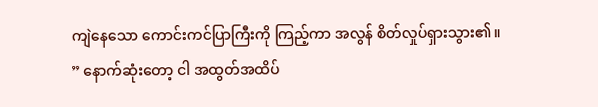ကျဲနေသော ကောင်းကင်ပြာကြီးကို ကြည့်ကာ အလွန် စိတ်လှုပ်ရှားသွား၏။
” နောက်ဆုံးတော့ ငါ အထွတ်အထိပ်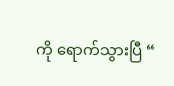ကို ရောက်သွားပြီ “